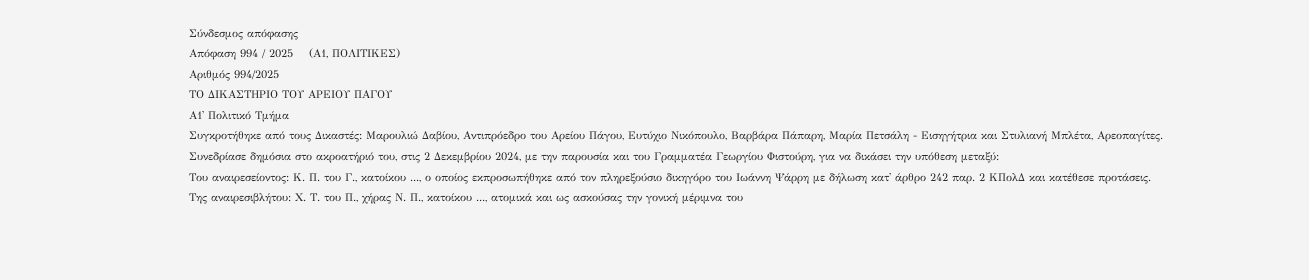Σύνδεσμος απόφασης
Απόφαση 994 / 2025    (Α1, ΠΟΛΙΤΙΚΕΣ)
Αριθμός 994/2025
ΤΟ ΔΙΚΑΣΤΗΡΙΟ ΤΟΥ ΑΡΕΙΟΥ ΠΑΓΟΥ
Α1' Πολιτικό Τμήμα
Συγκροτήθηκε από τους Δικαστές: Μαρουλιώ Δαβίου, Αντιπρόεδρο του Αρείου Πάγου, Ευτύχιο Νικόπουλο, Βαρβάρα Πάπαρη, Μαρία Πετσάλη - Εισηγήτρια και Στυλιανή Μπλέτα, Αρεοπαγίτες.
Συνεδρίασε δημόσια στο ακροατήριό του, στις 2 Δεκεμβρίου 2024, με την παρουσία και του Γραμματέα Γεωργίου Φιστούρη, για να δικάσει την υπόθεση μεταξύ:
Του αναιρεσείοντος: Κ. Π. του Γ., κατοίκου ..., ο οποίος εκπροσωπήθηκε από τον πληρεξούσιο δικηγόρο του Ιωάννη Ψάρρη με δήλωση κατ' άρθρο 242 παρ. 2 ΚΠολΔ και κατέθεσε προτάσεις.
Της αναιρεσιβλήτου: Χ. Τ. του Π., χήρας Ν. Π., κατοίκου ..., ατομικά και ως ασκούσας την γονική μέριμνα του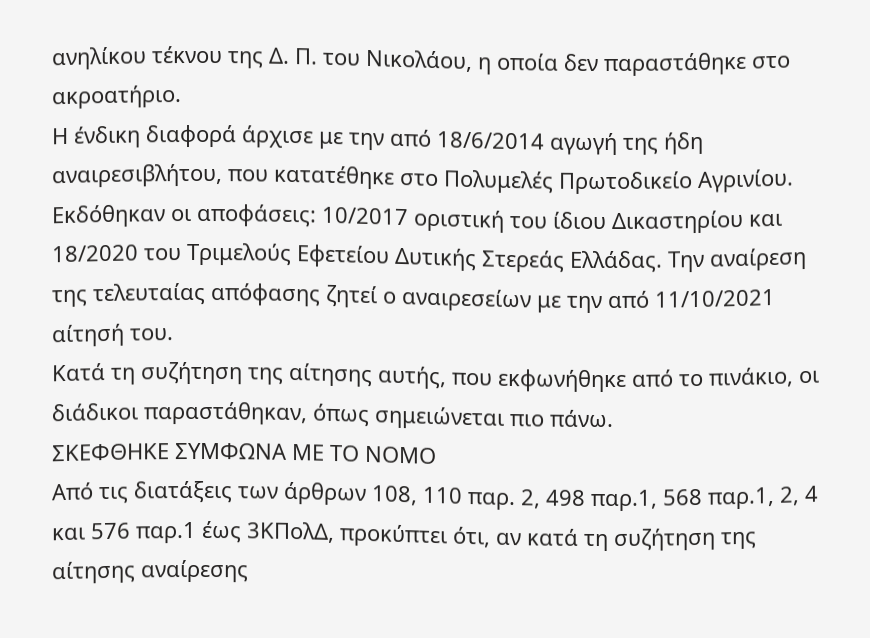ανηλίκου τέκνου της Δ. Π. του Νικολάου, η οποία δεν παραστάθηκε στο ακροατήριο.
Η ένδικη διαφορά άρχισε με την από 18/6/2014 αγωγή της ήδη αναιρεσιβλήτου, που κατατέθηκε στο Πολυμελές Πρωτοδικείο Αγρινίου. Εκδόθηκαν οι αποφάσεις: 10/2017 οριστική του ίδιου Δικαστηρίου και 18/2020 του Τριμελούς Εφετείου Δυτικής Στερεάς Ελλάδας. Την αναίρεση της τελευταίας απόφασης ζητεί ο αναιρεσείων με την από 11/10/2021 αίτησή του.
Κατά τη συζήτηση της αίτησης αυτής, που εκφωνήθηκε από το πινάκιο, οι διάδικοι παραστάθηκαν, όπως σημειώνεται πιο πάνω.
ΣΚΕΦΘΗΚΕ ΣΥΜΦΩΝΑ ΜΕ ΤΟ ΝΟΜΟ
Από τις διατάξεις των άρθρων 108, 110 παρ. 2, 498 παρ.1, 568 παρ.1, 2, 4 και 576 παρ.1 έως 3ΚΠολΔ, προκύπτει ότι, αν κατά τη συζήτηση της αίτησης αναίρεσης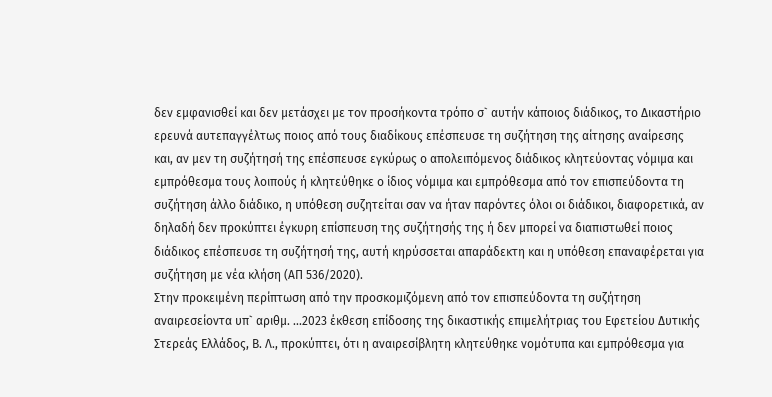δεν εμφανισθεί και δεν μετάσχει με τον προσήκοντα τρόπο σ` αυτήν κάποιος διάδικος, το Δικαστήριο ερευνά αυτεπαγγέλτως ποιος από τους διαδίκους επέσπευσε τη συζήτηση της αίτησης αναίρεσης και, αν μεν τη συζήτησή της επέσπευσε εγκύρως ο απολειπόμενος διάδικος κλητεύοντας νόμιμα και εμπρόθεσμα τους λοιπούς ή κλητεύθηκε ο ίδιος νόμιμα και εμπρόθεσμα από τον επισπεύδοντα τη συζήτηση άλλο διάδικο, η υπόθεση συζητείται σαν να ήταν παρόντες όλοι οι διάδικοι, διαφορετικά, αν δηλαδή δεν προκύπτει έγκυρη επίσπευση της συζήτησής της ή δεν μπορεί να διαπιστωθεί ποιος διάδικος επέσπευσε τη συζήτησή της, αυτή κηρύσσεται απαράδεκτη και η υπόθεση επαναφέρεται για συζήτηση με νέα κλήση (ΑΠ 536/2020).
Στην προκειμένη περίπτωση από την προσκομιζόμενη από τον επισπεύδοντα τη συζήτηση αναιρεσείοντα υπ` αριθμ. ...2023 έκθεση επίδοσης της δικαστικής επιμελήτριας του Εφετείου Δυτικής Στερεάς Ελλάδος, Β. Λ., προκύπτει, ότι η αναιρεσίβλητη κλητεύθηκε νομότυπα και εμπρόθεσμα για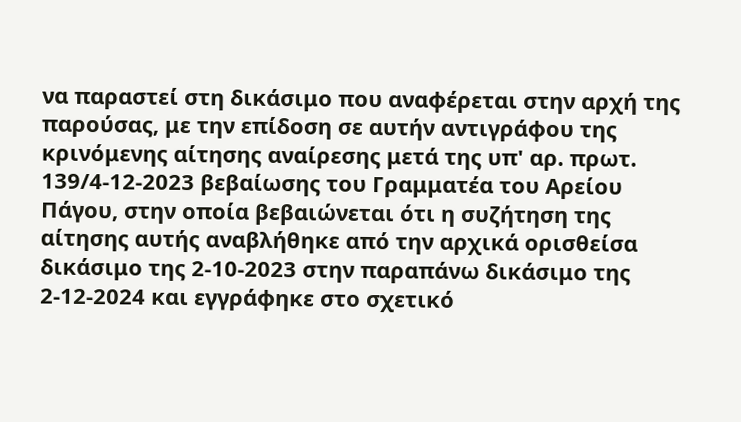να παραστεί στη δικάσιμο που αναφέρεται στην αρχή της παρούσας, με την επίδοση σε αυτήν αντιγράφου της κρινόμενης αίτησης αναίρεσης μετά της υπ' αρ. πρωτ. 139/4-12-2023 βεβαίωσης του Γραμματέα του Αρείου Πάγου, στην οποία βεβαιώνεται ότι η συζήτηση της αίτησης αυτής αναβλήθηκε από την αρχικά ορισθείσα δικάσιμο της 2-10-2023 στην παραπάνω δικάσιμο της 2-12-2024 και εγγράφηκε στο σχετικό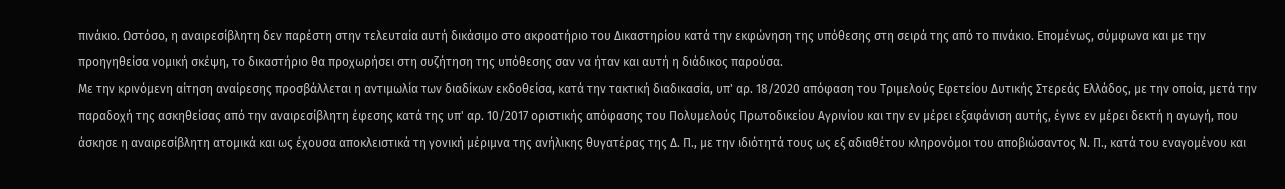πινάκιο. Ωστόσο, η αναιρεσίβλητη δεν παρέστη στην τελευταία αυτή δικάσιμο στο ακροατήριο του Δικαστηρίου κατά την εκφώνηση της υπόθεσης στη σειρά της από το πινάκιο. Επομένως, σύμφωνα και με την προηγηθείσα νομική σκέψη, το δικαστήριο θα προχωρήσει στη συζήτηση της υπόθεσης σαν να ήταν και αυτή η διάδικος παρούσα.
Με την κρινόμενη αίτηση αναίρεσης προσβάλλεται η αντιμωλία των διαδίκων εκδοθείσα, κατά την τακτική διαδικασία, υπ' αρ. 18/2020 απόφαση του Τριμελούς Εφετείου Δυτικής Στερεάς Ελλάδος, με την οποία, μετά την παραδοχή της ασκηθείσας από την αναιρεσίβλητη έφεσης κατά της υπ' αρ. 10/2017 οριστικής απόφασης του Πολυμελούς Πρωτοδικείου Αγρινίου και την εν μέρει εξαφάνιση αυτής, έγινε εν μέρει δεκτή η αγωγή, που άσκησε η αναιρεσίβλητη ατομικά και ως έχουσα αποκλειστικά τη γονική μέριμνα της ανήλικης θυγατέρας της Δ. Π., με την ιδιότητά τους ως εξ αδιαθέτου κληρονόμοι του αποβιώσαντος Ν. Π., κατά του εναγομένου και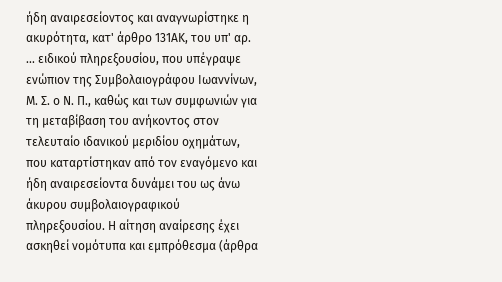ήδη αναιρεσείοντος και αναγνωρίστηκε η ακυρότητα, κατ' άρθρο 131ΑΚ, του υπ' αρ. ... ειδικού πληρεξουσίου, που υπέγραψε ενώπιον της Συμβολαιογράφου Ιωαννίνων, Μ. Σ. ο Ν. Π., καθώς και των συμφωνιών για τη μεταβίβαση του ανήκοντος στον τελευταίο ιδανικού μεριδίου οχημάτων, που καταρτίστηκαν από τον εναγόμενο και ήδη αναιρεσείοντα δυνάμει του ως άνω άκυρου συμβολαιογραφικού πληρεξουσίου. Η αίτηση αναίρεσης έχει ασκηθεί νομότυπα και εμπρόθεσμα (άρθρα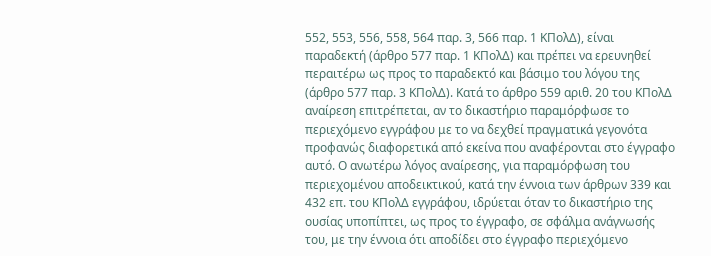552, 553, 556, 558, 564 παρ. 3, 566 παρ. 1 ΚΠολΔ), είναι παραδεκτή (άρθρο 577 παρ. 1 ΚΠολΔ) και πρέπει να ερευνηθεί περαιτέρω ως προς το παραδεκτό και βάσιμο του λόγου της (άρθρο 577 παρ. 3 ΚΠολΔ). Κατά το άρθρο 559 αριθ. 20 του ΚΠολΔ αναίρεση επιτρέπεται, αν το δικαστήριο παραμόρφωσε το περιεχόμενο εγγράφου με το να δεχθεί πραγματικά γεγονότα προφανώς διαφορετικά από εκείνα που αναφέρονται στο έγγραφο αυτό. Ο ανωτέρω λόγος αναίρεσης, για παραμόρφωση του περιεχομένου αποδεικτικού, κατά την έννοια των άρθρων 339 και 432 επ. του ΚΠολΔ εγγράφου, ιδρύεται όταν το δικαστήριο της ουσίας υποπίπτει, ως προς το έγγραφο, σε σφάλμα ανάγνωσής του, με την έννοια ότι αποδίδει στο έγγραφο περιεχόμενο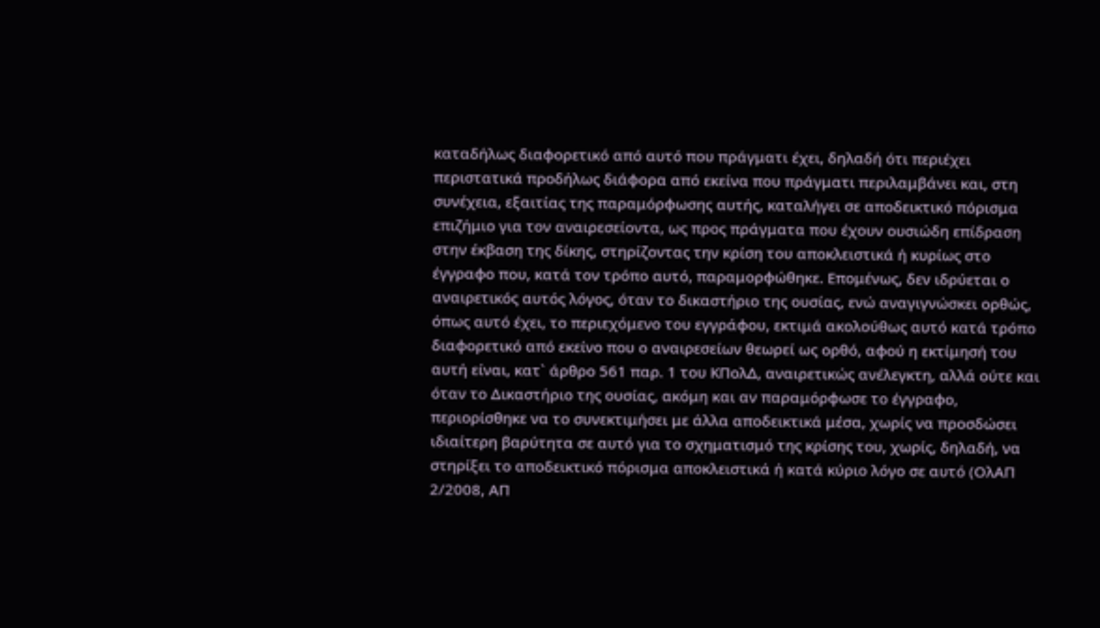καταδήλως διαφορετικό από αυτό που πράγματι έχει, δηλαδή ότι περιέχει περιστατικά προδήλως διάφορα από εκείνα που πράγματι περιλαμβάνει και, στη συνέχεια, εξαιτίας της παραμόρφωσης αυτής, καταλήγει σε αποδεικτικό πόρισμα επιζήμιο για τον αναιρεσείοντα, ως προς πράγματα που έχουν ουσιώδη επίδραση στην έκβαση της δίκης, στηρίζοντας την κρίση του αποκλειστικά ή κυρίως στο έγγραφο που, κατά τον τρόπο αυτό, παραμορφώθηκε. Επομένως, δεν ιδρύεται ο αναιρετικός αυτός λόγος, όταν το δικαστήριο της ουσίας, ενώ αναγιγνώσκει ορθώς, όπως αυτό έχει, το περιεχόμενο του εγγράφου, εκτιμά ακολούθως αυτό κατά τρόπο διαφορετικό από εκείνο που ο αναιρεσείων θεωρεί ως ορθό, αφού η εκτίμησή του αυτή είναι, κατ` άρθρο 561 παρ. 1 του ΚΠολΔ, αναιρετικώς ανέλεγκτη, αλλά ούτε και όταν το Δικαστήριο της ουσίας, ακόμη και αν παραμόρφωσε το έγγραφο, περιορίσθηκε να το συνεκτιμήσει με άλλα αποδεικτικά μέσα, χωρίς να προσδώσει ιδιαίτερη βαρύτητα σε αυτό για το σχηματισμό της κρίσης του, χωρίς, δηλαδή, να στηρίξει το αποδεικτικό πόρισμα αποκλειστικά ή κατά κύριο λόγο σε αυτό (ΟλΑΠ 2/2008, ΑΠ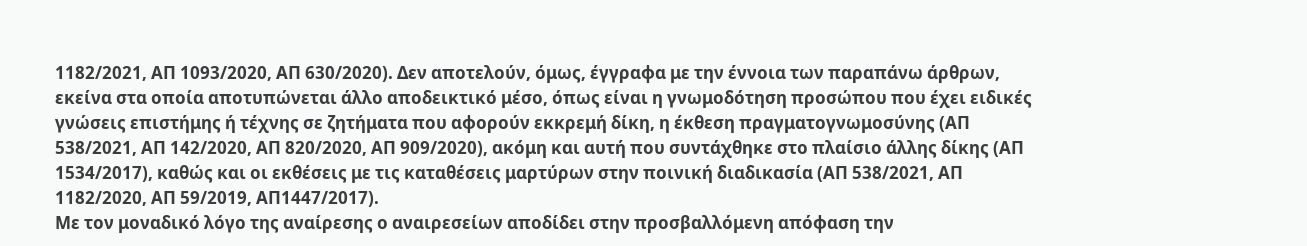1182/2021, ΑΠ 1093/2020, ΑΠ 630/2020). Δεν αποτελούν, όμως, έγγραφα με την έννοια των παραπάνω άρθρων, εκείνα στα οποία αποτυπώνεται άλλο αποδεικτικό μέσο, όπως είναι η γνωμοδότηση προσώπου που έχει ειδικές γνώσεις επιστήμης ή τέχνης σε ζητήματα που αφορούν εκκρεμή δίκη, η έκθεση πραγματογνωμοσύνης (ΑΠ 538/2021, ΑΠ 142/2020, ΑΠ 820/2020, ΑΠ 909/2020), ακόμη και αυτή που συντάχθηκε στο πλαίσιο άλλης δίκης (ΑΠ 1534/2017), καθώς και οι εκθέσεις με τις καταθέσεις μαρτύρων στην ποινική διαδικασία (ΑΠ 538/2021, ΑΠ 1182/2020, ΑΠ 59/2019, ΑΠ1447/2017).
Με τον μοναδικό λόγο της αναίρεσης ο αναιρεσείων αποδίδει στην προσβαλλόμενη απόφαση την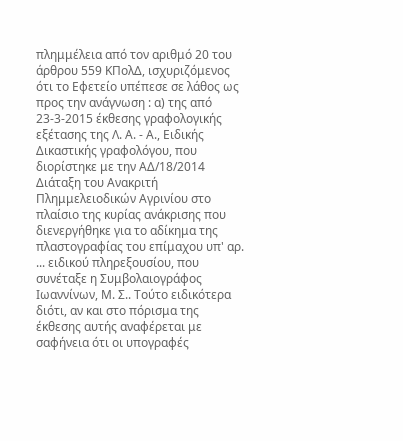πλημμέλεια από τον αριθμό 20 του άρθρου 559 ΚΠολΔ, ισχυριζόμενος ότι το Εφετείο υπέπεσε σε λάθος ως προς την ανάγνωση : α) της από 23-3-2015 έκθεσης γραφολογικής εξέτασης της Λ. Α. - Α., Ειδικής Δικαστικής γραφολόγου, που διορίστηκε με την ΑΔ/18/2014 Διάταξη του Ανακριτή Πλημμελειοδικών Αγρινίου στο πλαίσιο της κυρίας ανάκρισης που διενεργήθηκε για το αδίκημα της πλαστογραφίας του επίμαχου υπ' αρ. ... ειδικού πληρεξουσίου, που συνέταξε η Συμβολαιογράφος Ιωαννίνων, Μ. Σ.. Τούτο ειδικότερα διότι, αν και στο πόρισμα της έκθεσης αυτής αναφέρεται με σαφήνεια ότι οι υπογραφές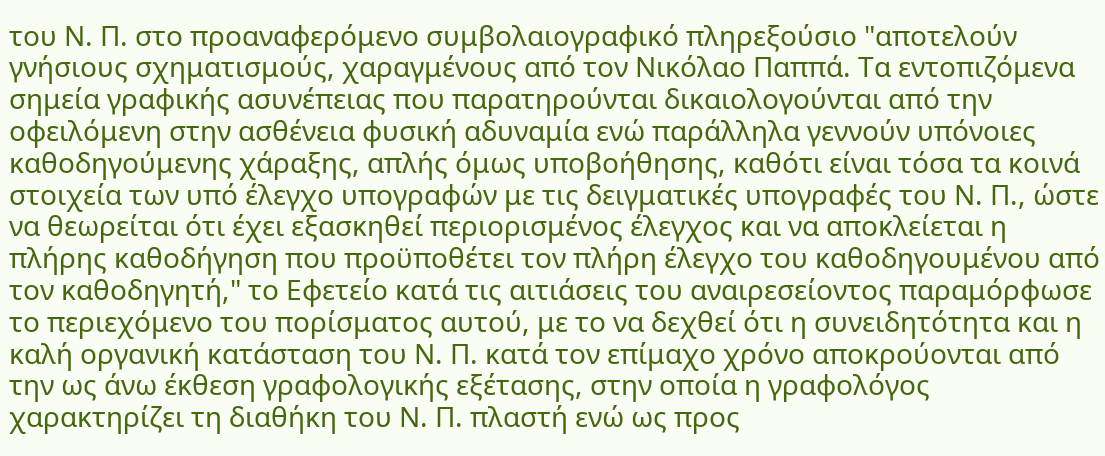του Ν. Π. στο προαναφερόμενο συμβολαιογραφικό πληρεξούσιο "αποτελούν γνήσιους σχηματισμούς, χαραγμένους από τον Νικόλαο Παππά. Τα εντοπιζόμενα σημεία γραφικής ασυνέπειας που παρατηρούνται δικαιολογούνται από την οφειλόμενη στην ασθένεια φυσική αδυναμία ενώ παράλληλα γεννούν υπόνοιες καθοδηγούμενης χάραξης, απλής όμως υποβοήθησης, καθότι είναι τόσα τα κοινά στοιχεία των υπό έλεγχο υπογραφών με τις δειγματικές υπογραφές του Ν. Π., ώστε να θεωρείται ότι έχει εξασκηθεί περιορισμένος έλεγχος και να αποκλείεται η πλήρης καθοδήγηση που προϋποθέτει τον πλήρη έλεγχο του καθοδηγουμένου από τον καθοδηγητή," το Εφετείο κατά τις αιτιάσεις του αναιρεσείοντος παραμόρφωσε το περιεχόμενο του πορίσματος αυτού, με το να δεχθεί ότι η συνειδητότητα και η καλή οργανική κατάσταση του Ν. Π. κατά τον επίμαχο χρόνο αποκρούονται από την ως άνω έκθεση γραφολογικής εξέτασης, στην οποία η γραφολόγος χαρακτηρίζει τη διαθήκη του Ν. Π. πλαστή ενώ ως προς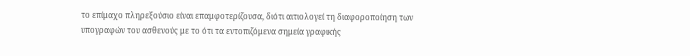το επίμαχο πληρεξούσιο είναι επαμφοτερίζουσα, διότι αιτιολογεί τη διαφοροποίηση των υπογραφών του ασθενούς με το ότι τα εντοπιζόμενα σημεία γραφικής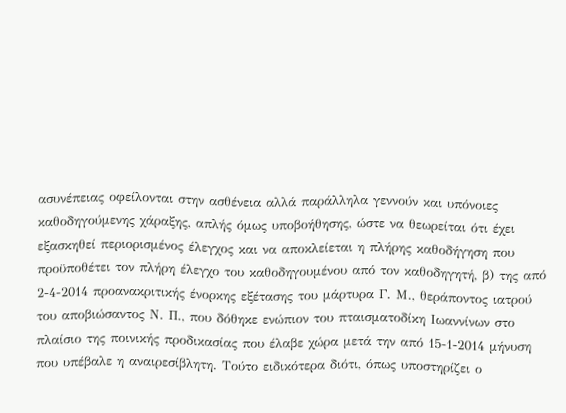ασυνέπειας οφείλονται στην ασθένεια αλλά παράλληλα γεννούν και υπόνοιες καθοδηγούμενης χάραξης, απλής όμως υποβοήθησης, ώστε να θεωρείται ότι έχει εξασκηθεί περιορισμένος έλεγχος και να αποκλείεται η πλήρης καθοδήγηση που προϋποθέτει τον πλήρη έλεγχο του καθοδηγουμένου από τον καθοδηγητή, β) της από 2-4-2014 προανακριτικής ένορκης εξέτασης του μάρτυρα Γ. Μ., θεράποντος ιατρού του αποβιώσαντος Ν. Π., που δόθηκε ενώπιον του πταισματοδίκη Ιωαννίνων στο πλαίσιο της ποινικής προδικασίας που έλαβε χώρα μετά την από 15-1-2014 μήνυση που υπέβαλε η αναιρεσίβλητη. Τούτο ειδικότερα διότι, όπως υποστηρίζει ο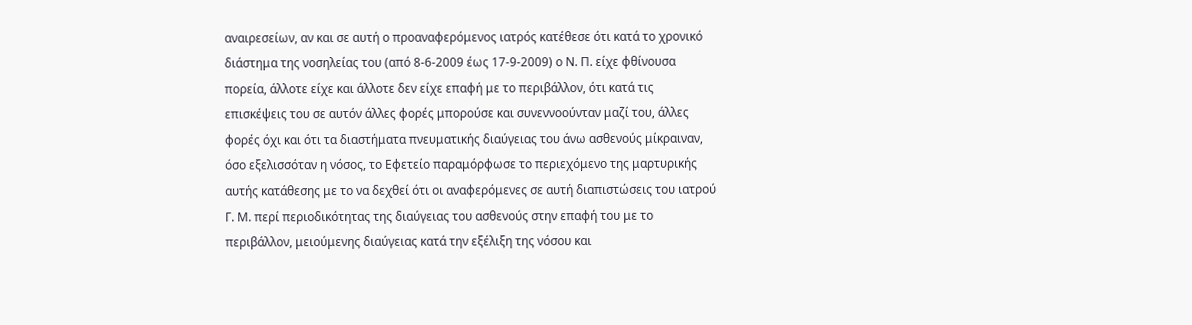αναιρεσείων, αν και σε αυτή ο προαναφερόμενος ιατρός κατέθεσε ότι κατά το χρονικό διάστημα της νοσηλείας του (από 8-6-2009 έως 17-9-2009) ο Ν. Π. είχε φθίνουσα πορεία, άλλοτε είχε και άλλοτε δεν είχε επαφή με το περιβάλλον, ότι κατά τις επισκέψεις του σε αυτόν άλλες φορές μπορούσε και συνεννοούνταν μαζί του, άλλες φορές όχι και ότι τα διαστήματα πνευματικής διαύγειας του άνω ασθενούς μίκραιναν, όσο εξελισσόταν η νόσος, το Εφετείο παραμόρφωσε το περιεχόμενο της μαρτυρικής αυτής κατάθεσης με το να δεχθεί ότι οι αναφερόμενες σε αυτή διαπιστώσεις του ιατρού Γ. Μ. περί περιοδικότητας της διαύγειας του ασθενούς στην επαφή του με το περιβάλλον, μειούμενης διαύγειας κατά την εξέλιξη της νόσου και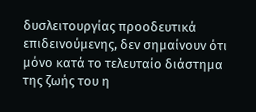δυσλειτουργίας προοδευτικά επιδεινούμενης, δεν σημαίνουν ότι μόνο κατά το τελευταίο διάστημα της ζωής του η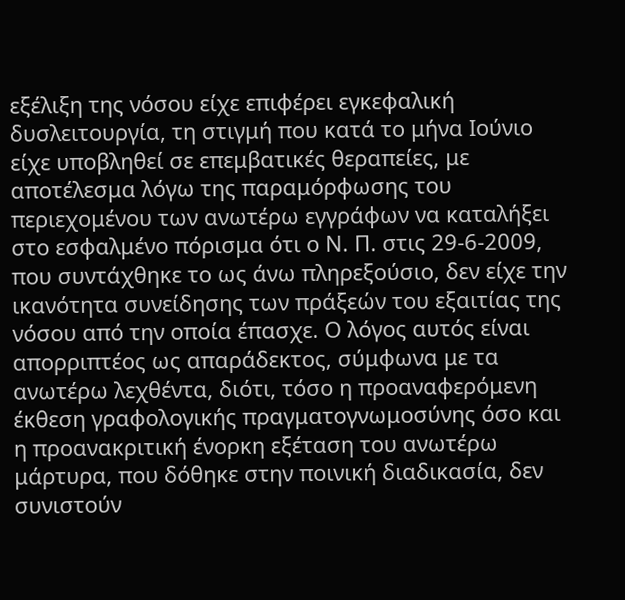εξέλιξη της νόσου είχε επιφέρει εγκεφαλική δυσλειτουργία, τη στιγμή που κατά το μήνα Ιούνιο είχε υποβληθεί σε επεμβατικές θεραπείες, με αποτέλεσμα λόγω της παραμόρφωσης του περιεχομένου των ανωτέρω εγγράφων να καταλήξει στο εσφαλμένο πόρισμα ότι ο Ν. Π. στις 29-6-2009, που συντάχθηκε το ως άνω πληρεξούσιο, δεν είχε την ικανότητα συνείδησης των πράξεών του εξαιτίας της νόσου από την οποία έπασχε. Ο λόγος αυτός είναι απορριπτέος ως απαράδεκτος, σύμφωνα με τα ανωτέρω λεχθέντα, διότι, τόσο η προαναφερόμενη έκθεση γραφολογικής πραγματογνωμοσύνης όσο και η προανακριτική ένορκη εξέταση του ανωτέρω μάρτυρα, που δόθηκε στην ποινική διαδικασία, δεν συνιστούν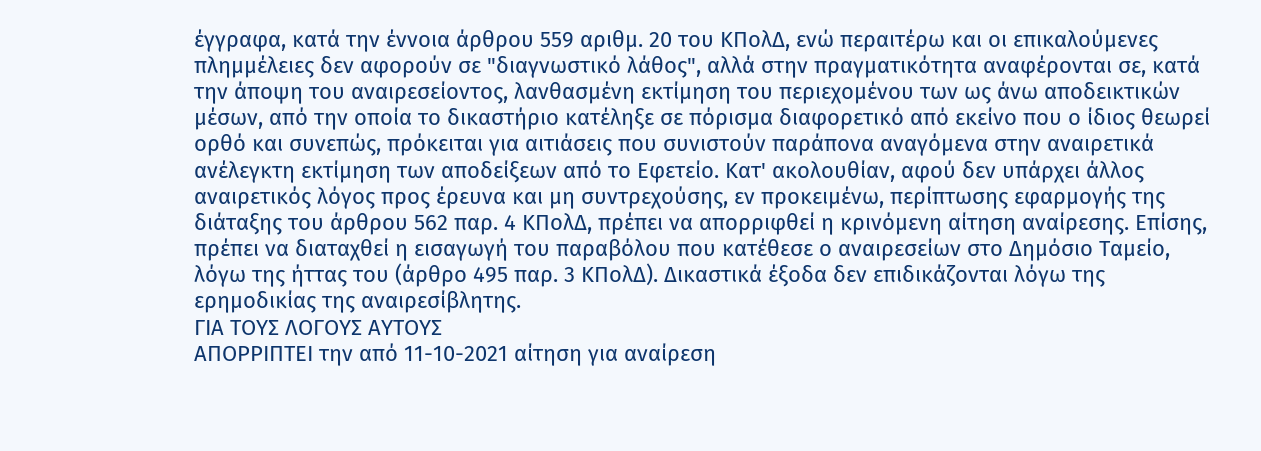έγγραφα, κατά την έννοια άρθρου 559 αριθμ. 20 του ΚΠολΔ, ενώ περαιτέρω και οι επικαλούμενες πλημμέλειες δεν αφορούν σε "διαγνωστικό λάθος", αλλά στην πραγματικότητα αναφέρονται σε, κατά την άποψη του αναιρεσείοντος, λανθασμένη εκτίμηση του περιεχομένου των ως άνω αποδεικτικών μέσων, από την οποία το δικαστήριο κατέληξε σε πόρισμα διαφορετικό από εκείνο που ο ίδιος θεωρεί ορθό και συνεπώς, πρόκειται για αιτιάσεις που συνιστούν παράπονα αναγόμενα στην αναιρετικά ανέλεγκτη εκτίμηση των αποδείξεων από το Εφετείο. Κατ' ακολουθίαν, αφού δεν υπάρχει άλλος αναιρετικός λόγος προς έρευνα και μη συντρεχούσης, εν προκειμένω, περίπτωσης εφαρμογής της διάταξης του άρθρου 562 παρ. 4 ΚΠολΔ, πρέπει να απορριφθεί η κρινόμενη αίτηση αναίρεσης. Επίσης, πρέπει να διαταχθεί η εισαγωγή του παραβόλου που κατέθεσε ο αναιρεσείων στο Δημόσιο Ταμείο, λόγω της ήττας του (άρθρο 495 παρ. 3 ΚΠολΔ). Δικαστικά έξοδα δεν επιδικάζονται λόγω της ερημοδικίας της αναιρεσίβλητης.
ΓΙΑ ΤΟΥΣ ΛΟΓΟΥΣ ΑΥΤΟΥΣ
ΑΠΟΡΡΙΠΤΕΙ την από 11-10-2021 αίτηση για αναίρεση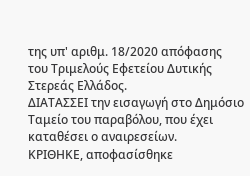της υπ' αριθμ. 18/2020 απόφασης του Τριμελούς Εφετείου Δυτικής Στερεάς Ελλάδος.
ΔΙΑΤΑΣΣΕΙ την εισαγωγή στο Δημόσιο Ταμείο του παραβόλου, που έχει καταθέσει ο αναιρεσείων.
ΚΡΙΘΗΚΕ, αποφασίσθηκε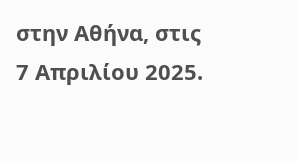στην Αθήνα, στις 7 Απριλίου 2025.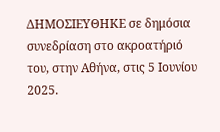ΔΗΜΟΣΙΕΥΘΗΚΕ σε δημόσια συνεδρίαση στο ακροατήριό του, στην Αθήνα, στις 5 Ιουνίου 2025.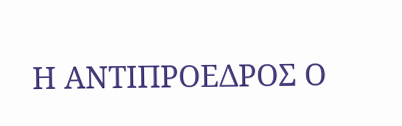Η ΑΝΤΙΠΡΟΕΔΡΟΣ Ο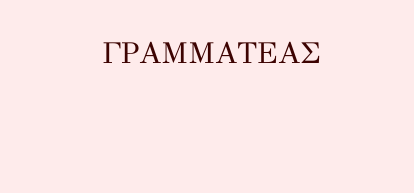ΓΡΑΜΜΑΤΕΑΣ